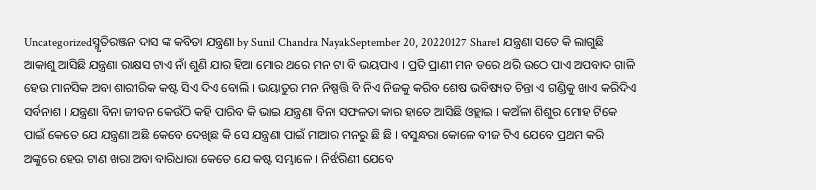Uncategorizedସ୍ମୃତିରଞ୍ଜନ ଦାସ ଙ୍କ କବିତା ଯନ୍ତ୍ରଣା by Sunil Chandra NayakSeptember 20, 20220127 Share1 ଯନ୍ତ୍ରଣା ସତେ କି ଲାଗୁଛି ଆକାଶୁ ଆସିଛି ଯନ୍ତ୍ରଣା ରାକ୍ଷସ ଟାଏ ନାଁ ଶୁଣି ଯାର ହିଆ ମୋର ଥରେ ମନ ଟା ବି ଭୟପାଏ । ପ୍ରତି ପ୍ରାଣୀ ମନ ଡରେ ଥରି ଉଠେ ପାଏ ଅପବାଦ ଗାଳି ହେଉ ମାନସିକ ଅବା ଶାରୀରିକ କଷ୍ଟ ସିଏ ଦିଏ ବୋଲି । ଭୟାତୁର ମନ ନିଷ୍ପତ୍ତି ବି ନିଏ ନିଜକୁ କରିବ ଶେଷ ଭବିଷ୍ୟତ ଚିନ୍ତା ଏ ଗଣ୍ଡିକୁ ଖାଏ କରିଦିଏ ସର୍ବନାଶ । ଯନ୍ତ୍ରଣା ବିନା ଜୀବନ କେଉଁଠି କହି ପାରିବ କି ଭାଇ ଯନ୍ତ୍ରଣା ବିନା ସଫଳତା କାର ହାତେ ଆସିଛି ଓହ୍ଲାଇ । କଅଁଳା ଶିଶୁର ମୋହ ଟିକେ ପାଇଁ କେତେ ଯେ ଯନ୍ତ୍ରଣା ଅଛି କେବେ ଦେଖିଛ କି ସେ ଯନ୍ତ୍ରଣା ପାଇଁ ମାଆର ମନରୁ ଛି ଛି । ବସୁନ୍ଧରା କୋଳେ ବୀଜ ଟିଏ ଯେବେ ପ୍ରଥମ କରି ଅଙ୍କୁରେ ହେଉ ଟାଣ ଖରା ଅବା ବାରିଧାରା କେତେ ଯେ କଷ୍ଟ ସମ୍ଭାଳେ । ନିର୍ଝରିଣୀ ଯେବେ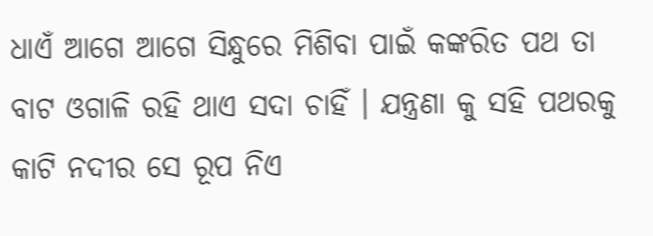ଧାଏଁ ଆଗେ ଆଗେ ସିନ୍ଧୁରେ ମିଶିବା ପାଇଁ କଙ୍କରିତ ପଥ ତା ବାଟ ଓଗାଳି ରହି ଥାଏ ସଦା ଚାହିଁ । ଯନ୍ତ୍ରଣା କୁ ସହି ପଥରକୁ କାଟି ନଦୀର ସେ ରୂପ ନିଏ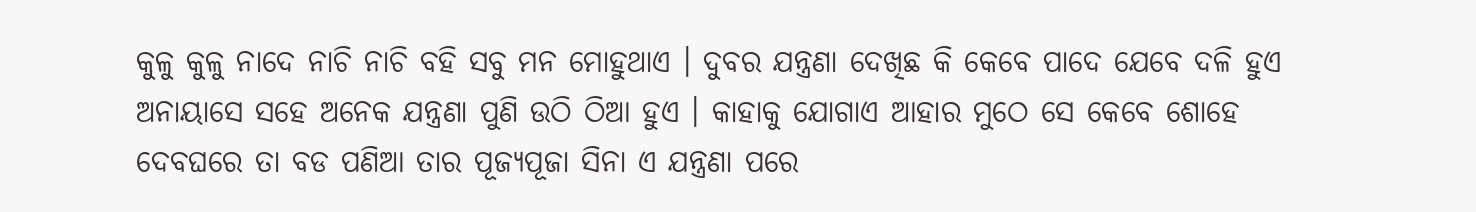କୁଳୁ କୁଳୁ ନାଦେ ନାଚି ନାଚି ବହି ସବୁ ମନ ମୋହୁଥାଏ । ଦୁବର ଯନ୍ତ୍ରଣା ଦେଖିଛ କି କେବେ ପାଦେ ଯେବେ ଦଳି ହୁଏ ଅନାୟାସେ ସହେ ଅନେକ ଯନ୍ତ୍ରଣା ପୁଣି ଉଠି ଠିଆ ହୁଏ । କାହାକୁ ଯୋଗାଏ ଆହାର ମୁଠେ ସେ କେବେ ଶୋହେ ଦେବଘରେ ତା ବଡ ପଣିଆ ତାର ପୂଜ୍ୟପୂଜା ସିନା ଏ ଯନ୍ତ୍ରଣା ପରେ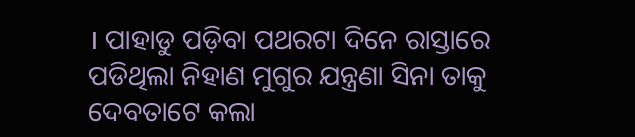। ପାହାଡୁ ପଡ଼ିବା ପଥରଟା ଦିନେ ରାସ୍ତାରେ ପଡିଥିଲା ନିହାଣ ମୁଗୁର ଯନ୍ତ୍ରଣା ସିନା ତାକୁ ଦେବତାଟେ କଲା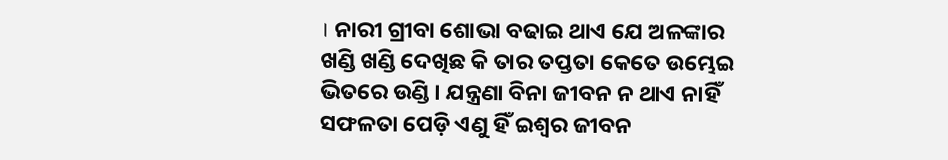। ନାରୀ ଗ୍ରୀବା ଶୋଭା ବଢାଇ ଥାଏ ଯେ ଅଳଙ୍କାର ଖଣ୍ଡି ଖଣ୍ଡି ଦେଖିଛ କି ତାର ତପ୍ତତା କେତେ ଉମ୍ଭେଇ ଭିତରେ ଉଣ୍ଡି । ଯନ୍ତ୍ରଣା ବିନା ଜୀବନ ନ ଥାଏ ନାହିଁ ସଫଳତା ପେଡ଼ି ଏଣୁ ହିଁ ଇଶ୍ଵର ଜୀବନ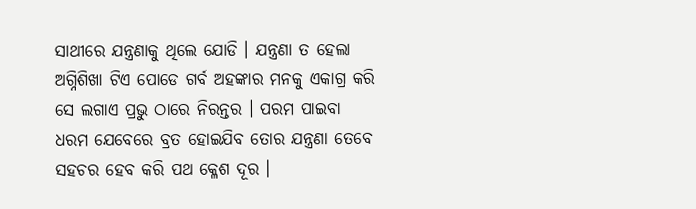ସାଥୀରେ ଯନ୍ତ୍ରଣାକୁ ଥିଲେ ଯୋଡି । ଯନ୍ତ୍ରଣା ତ ହେଲା ଅଗ୍ନିଶିଖା ଟିଏ ପୋଡେ ଗର୍ବ ଅହଙ୍କାର ମନକୁ ଏକାଗ୍ର କରି ସେ ଲଗାଏ ପ୍ରଭୁ ଠାରେ ନିରନ୍ତର । ପରମ ପାଇବା ଧରମ ଯେବେରେ ବ୍ରତ ହୋଇଯିବ ତୋର ଯନ୍ତ୍ରଣା ତେବେ ସହଚର ହେବ କରି ପଥ କ୍ଳେଶ ଦୂର ।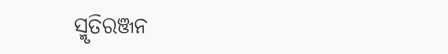ସ୍ମୃତିରଞ୍ଜନ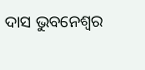ଦାସ ଭୁବନେଶ୍ବର